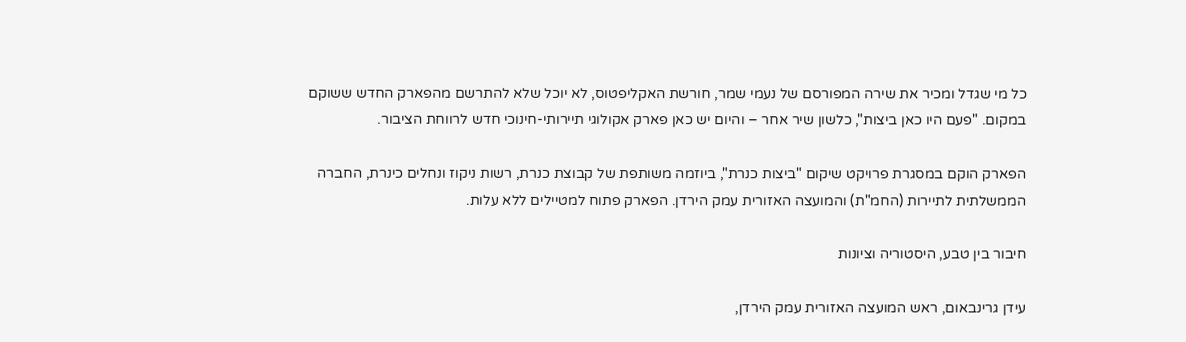כל מי שגדל ומכיר את שירה המפורסם של נעמי שמר, חורשת האקליפטוס, לא יוכל שלא להתרשם מהפארק החדש ששוקם במקום. "פעם היו כאן ביצות", כלשון שיר אחר – והיום יש כאן פארק אקולוגי תיירותי-חינוכי חדש לרווחת הציבור.

הפארק הוקם במסגרת פרויקט שיקום "ביצות כנרת", ביוזמה משותפת של קבוצת כנרת, רשות ניקוז ונחלים כינרת, החברה הממשלתית לתיירות (החמ"ת) והמועצה האזורית עמק הירדן. הפארק פתוח למטיילים ללא עלות.

חיבור בין טבע, היסטוריה וציונות

עידן גרינבאום, ראש המועצה האזורית עמק הירדן,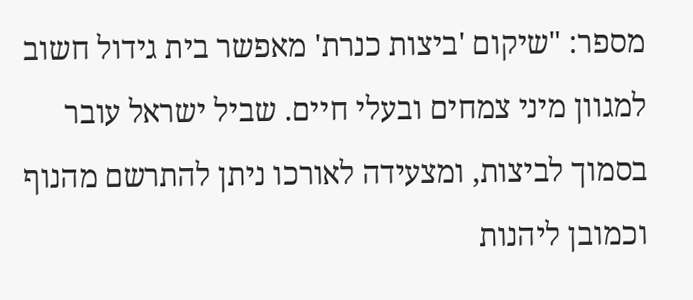מספר: "שיקום 'ביצות כנרת' מאפשר בית גידול חשוב למגוון מיני צמחים ובעלי חיים. שביל ישראל עובר בסמוך לביצות, ומצעידה לאורכו ניתן להתרשם מהנוף וכמובן ליהנות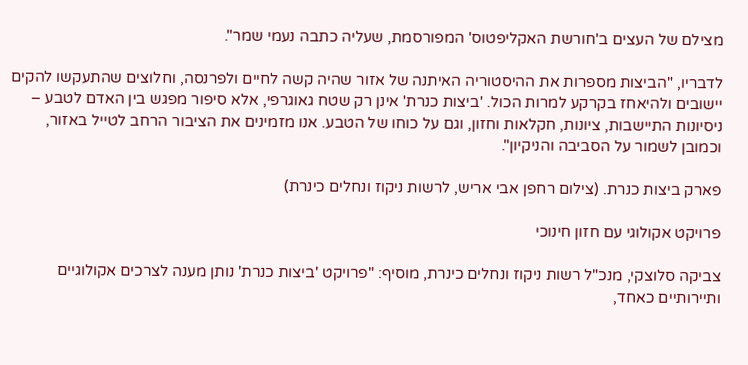מצילם של העצים ב'חורשת האקליפטוס' המפורסמת, שעליה כתבה נעמי שמר".

לדבריו, "הביצות מספרות את ההיסטוריה האיתנה של אזור שהיה קשה לחיים ולפרנסה, וחלוצים שהתעקשו להקים יישובים ולהיאחז בקרקע למרות הכול. 'ביצות כנרת' אינן רק שטח גאוגרפי, אלא סיפור מפגש בין האדם לטבע – ניסיונות התיישבות, ציונות, חקלאות וחזון, וגם על כוחו של הטבע. אנו מזמינים את הציבור הרחב לטייל באזור, וכמובן לשמור על הסביבה והניקיון".

פארק ביצות כנרת. (צילום רחפן אבי אריש, לרשות ניקוז ונחלים כינרת)

פרויקט אקולוגי עם חזון חינוכי

צביקה סלוצקי, מנכ"ל רשות ניקוז ונחלים כינרת, מוסיף: "פרויקט 'ביצות כנרת' נותן מענה לצרכים אקולוגיים ותיירותיים כאחד,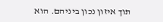תוך איזון נכון ביניהם. הוא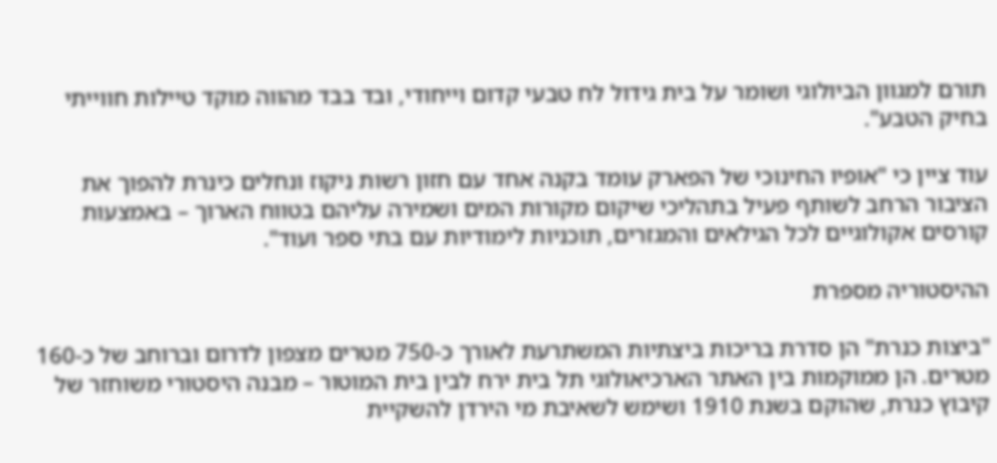תורם למגוון הביולוגי ושומר על בית גידול לח טבעי קדום וייחודי, ובד בבד מהווה מוקד טיילות חווייתי בחיק הטבע".

עוד ציין כי "אופיו החינוכי של הפארק עומד בקנה אחד עם חזון רשות ניקוז ונחלים כינרת להפוך את הציבור הרחב לשותף פעיל בתהליכי שיקום מקורות המים ושמירה עליהם בטווח הארוך – באמצעות קורסים אקולוגיים לכל הגילאים והמגזרים, תוכניות לימודיות עם בתי ספר ועוד".

ההיסטוריה מספרת

"ביצות כנרת" הן סדרת בריכות ביצתיות המשתרעת לאורך כ-750 מטרים מצפון לדרום וברוחב של כ-160 מטרים. הן ממוקמות בין האתר הארכיאולוגי תל בית ירח לבין בית המוטור – מבנה היסטורי משוחזר של קיבוץ כנרת, שהוקם בשנת 1910 ושימש לשאיבת מי הירדן להשקיית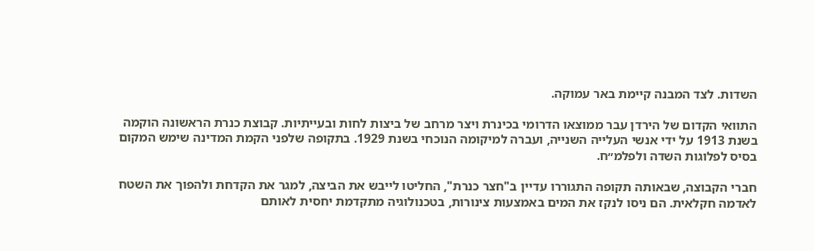השדות. לצד המבנה קיימת באר עמוקה.

התוואי הקדום של הירדן עבר ממוצאו הדרומי בכינרת ויצר מרחב של ביצות לחות ובעייתיות. קבוצת כנרת הראשונה הוקמה בשנת 1913 על ידי אנשי העלייה השנייה, ועברה למיקומה הנוכחי בשנת 1929. בתקופה שלפני הקמת המדינה שימש המקום בסיס לפלוגות השדה ולפלמ״ח.

חברי הקבוצה, שבאותה תקופה התגוררו עדיין ב"חצר כנרת", החליטו לייבש את הביצה, למגר את הקדחת ולהפוך את השטח לאדמה חקלאית. הם ניסו לנקז את המים באמצעות צינורות, בטכנולוגיה מתקדמת יחסית לאותם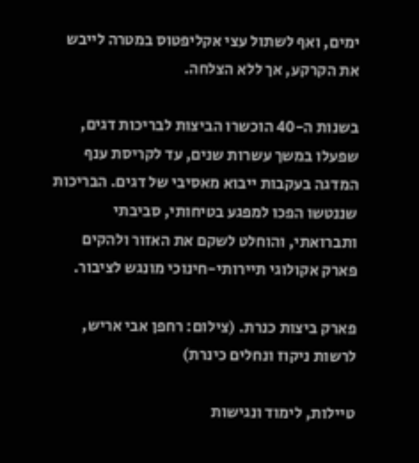ימים, ואף לשתול עצי אקליפטוס במטרה לייבש את הקרקע, אך ללא הצלחה.

בשנות ה-40 הוכשרו הביצות לבריכות דגים, שפעלו במשך עשרות שנים, עד לקריסת ענף המדגה בעקבות ייבוא מאסיבי של דגים. הבריכות שננטשו הפכו למפגע בטיחותי, סביבתי ותברואתי, והוחלט לשקם את האזור ולהקים פארק אקולוגי תיירותי-חינוכי מונגש לציבור.

פארק ביצות כנרת. (צילום: רחפן אבי אריש, לרשות ניקוז ונחלים כינרת)

טיילות, לימוד ונגישות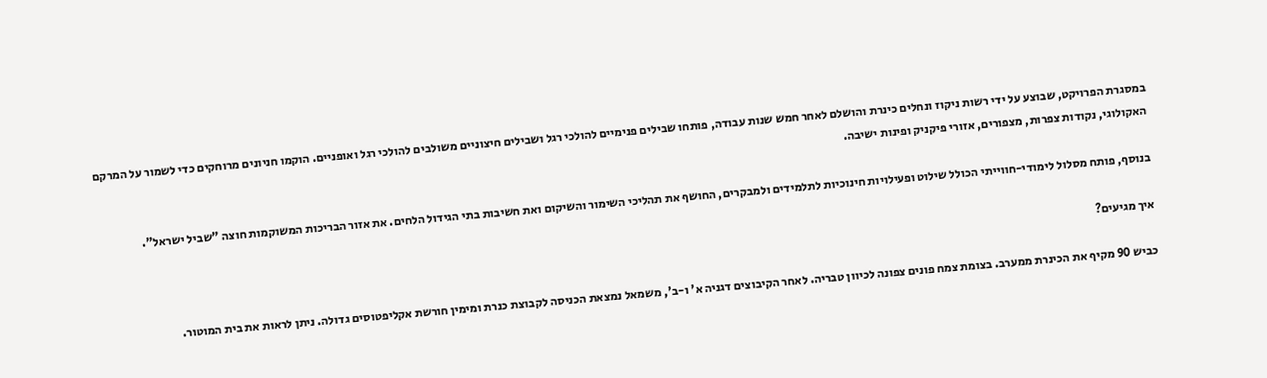במסגרת הפרויקט, שבוצע על ידי רשות ניקוז ונחלים כינרת והושלם לאחר חמש שנות עבודה, פותחו שבילים פנימיים להולכי רגל ושבילים חיצוניים משולבים להולכי רגל ואופניים. הוקמו חניונים מרוחקים כדי לשמור על המרקם האקולוגי, נקודות צפרות, מצפורים, אזורי פיקניק ופינות ישיבה.

בנוסף, פותח מסלול לימודי-חווייתי הכולל שילוט ופעילויות חינוכיות לתלמידים ולמבקרים, החושף את תהליכי השימור והשיקום ואת חשיבות בתי הגידול הלחים. את אזור הבריכות המשוקמות חוצה "שביל ישראל".

איך מגיעים?

כביש 90 מקיף את הכינרת ממערב. בצומת צמח פונים צפונה לכיוון טבריה. לאחר הקיבוצים דגניה א' ו-ב', משמאל נמצאת הכניסה לקבוצת כנרת ומימין חורשת אקליפטוסים גדולה. ניתן לראות את בית המוטור.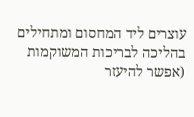עוצרים ליד המחסום ומתחילים בהליכה לבריכות המשוקמות (אפשר להיעזר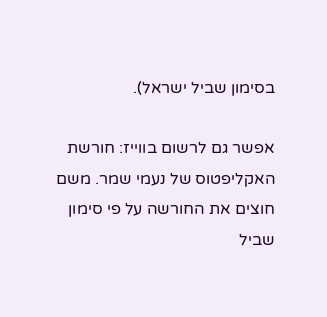בסימון שביל ישראל).

אפשר גם לרשום בווייז: חורשת האקליפטוס של נעמי שמר. משם חוצים את החורשה על פי סימון שביל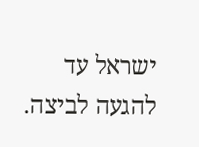ישראל עד להגעה לביצה.